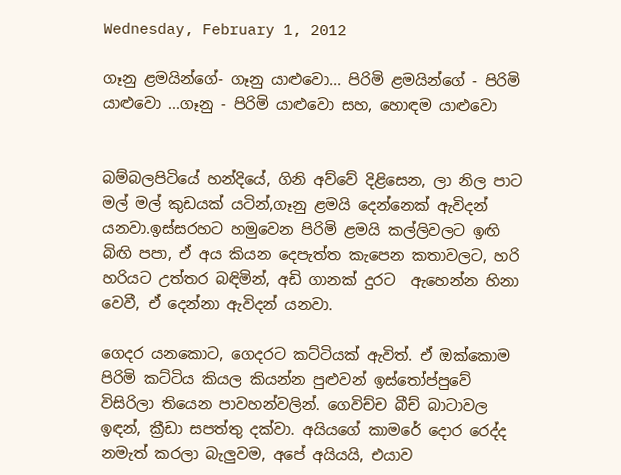Wednesday, February 1, 2012

ගෑනු ළමයින්ගේ- ගෑනු යාළුවො... පිරිමි ළමයින්ගේ - පිරිමි යාළුවො ...ගෑනු - පිරිමි යාළුවො සහ, හොඳම යාළුවො


බම්බලපිටියේ හන්දියේ, ගිනි අව්වේ දිළිසෙන, ලා නිල පාට මල් මල් කුඩයක් යටින්,ගෑනු ළමයි දෙන්නෙක් ඇවිදන් යනවා.ඉස්සරහට හමුවෙන පිරිමි ළමයි කල්ලිවලට ඉඟි බිඟි පපා, ඒ අය කියන දෙපැත්ත කැපෙන කතාවලට, හරි හරියට උත්තර බඳිමින්, අඩි ගානක් දුරට  ඇහෙන්න හිනා වෙවී, ඒ දෙන්නා ඇවිදන් යනවා.

ගෙදර යනකොට, ගෙදරට කට්ටියක් ඇවිත්. ඒ ඔක්කොම පිරිමි කට්ටිය කියල කියන්න පුළුවන් ඉස්තෝප්පුවේ විසිරිලා තියෙන පාවහන්වලින්. ගෙවිච්ච බීච් බාටාවල ඉඳන්, ක්‍රීඩා සපත්තු දක්වා. අයියගේ කාමරේ දොර රෙද්ද නමැත් කරලා බැලුවම, අපේ අයියයි, එයාව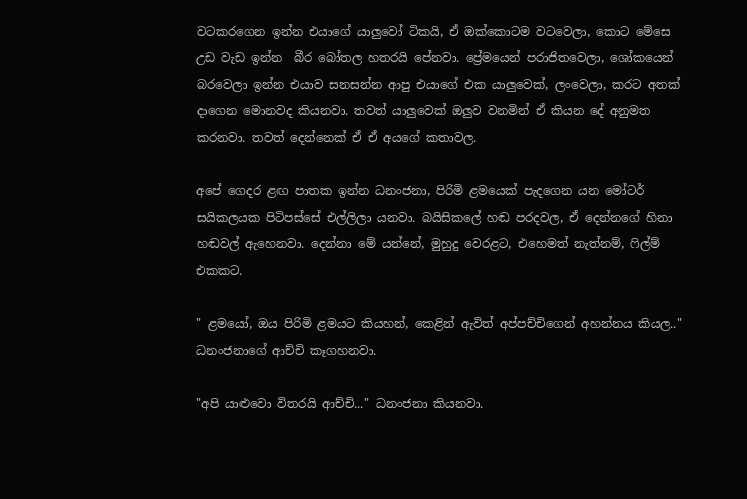වටකරගෙන ඉන්න එයාගේ යාලුවෝ ටිකයි, ඒ ඔක්කොටම වටවෙලා, කොට මේසෙ උඩ වැඩ ඉන්න  බීර බෝතල හතරයි පේනවා. ප්‍රේමයෙන් පරාජිතවෙලා, ශෝකයෙන් බරවෙලා ඉන්න එයාව සනසන්න ආපු එයාගේ එක යාලුවෙක්, ලංවෙලා, කරට අතක් දාගෙන මොනවද කියනවා. තවත් යාලුවෙක් ඔලුව වනමින් ඒ කියන දේ අනුමත කරනවා. තවත් දෙන්නෙක් ඒ ඒ අයගේ කතාවල.

අපේ ගෙදර ළඟ පාතක ඉන්න ධනංජනා, පිරිමි ළමයෙක් පැදගෙන යන මෝටර් සයිකලයක පිටිපස්සේ එල්ලිලා යනවා. බයිසිකලේ හඬ පරදවල, ඒ දෙන්නගේ හිනා හඬවල් ඇහෙනවා. දෙන්නා මේ යන්නේ, මුහුදු වෙරළට, එහෙමත් නැත්නම්, ෆිල්ම් එකකට.

" ළමයෝ, ඔය පිරිමි ළමයට කියහන්, කෙළින් ඇවිත් අප්පච්චිගෙන් අහන්නය කියල.."
ධනංජනාගේ ආච්චි කෑගහනවා.

"අපි යාළුවො විතරයි ආච්චි..." ධනංජනා කියනවා.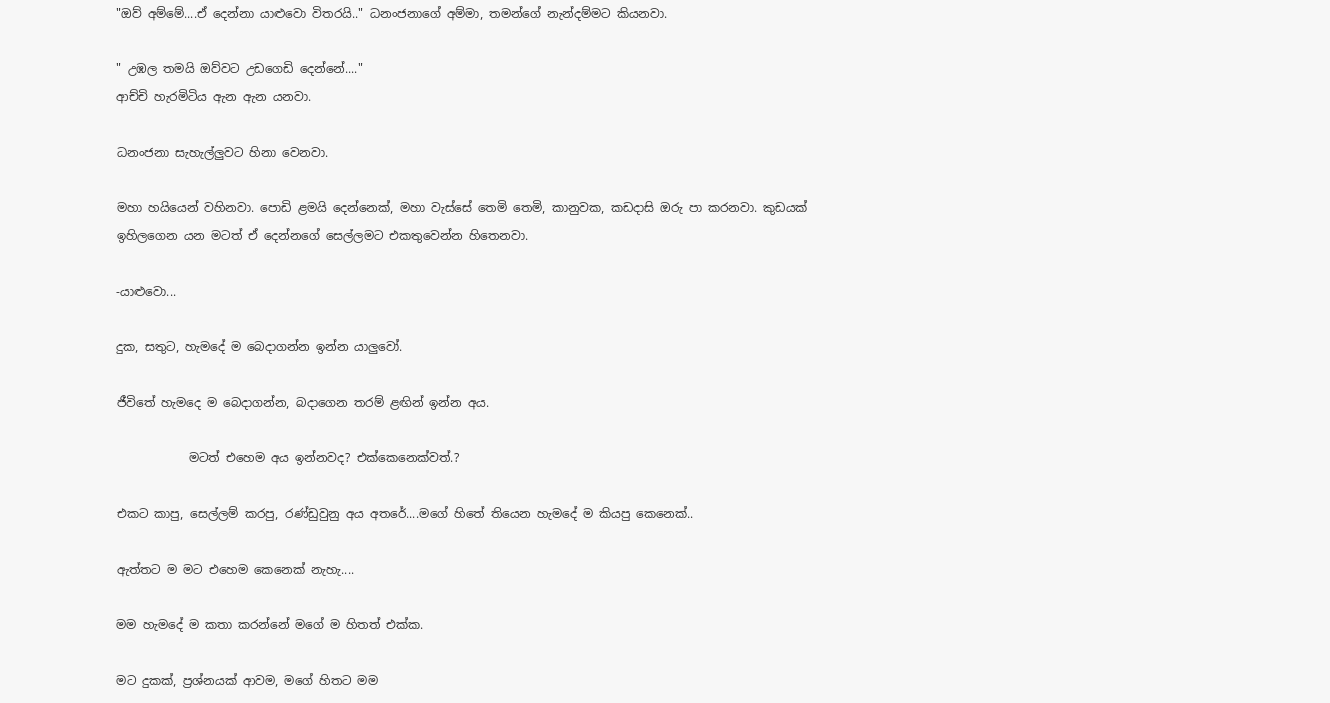"ඔව් අම්මේ....ඒ දෙන්නා යාළුවො විතරයි.." ධනංජනාගේ අම්මා, තමන්ගේ නැන්දම්මට කියනවා.

" උඹල තමයි ඔව්වට උඩගෙඩි දෙන්නේ...."
ආච්චි හැරමිටිය ඇන ඇන යනවා.

ධනංජනා සැහැල්ලුවට හිනා වෙනවා.

මහා හයියෙන් වහිනවා. පොඩි ළමයි දෙන්නෙක්, මහා වැස්සේ තෙමි තෙමි, කානුවක, කඩදාසි ඔරු පා කරනවා. කුඩයක් ඉහිලගෙන යන මටත් ඒ දෙන්නගේ සෙල්ලමට එකතුවෙන්න හිතෙනවා.

-යාළුවො...

දුක, සතුට, හැමදේ ම බෙදාගන්න ඉන්න යාලුවෝ.

ජීවිතේ හැමදෙ ම බෙදාගන්න, බදාගෙන තරම් ළඟින් ඉන්න අය.

            මටත් එහෙම අය ඉන්නවද? එක්කෙනෙක්වත්.?

එකට කාපු, සෙල්ලම් කරපු, රණ්ඩුවුනු අය අතරේ....මගේ හිතේ තියෙන හැමදේ ම කියපු කෙනෙක්..

ඇත්තට ම මට එහෙම කෙනෙක් නැහැ....

මම හැමදේ ම කතා කරන්නේ මගේ ම හිතත් එක්ක.

මට දුකක්, ප්‍රශ්නයක් ආවම, මගේ හිතට මම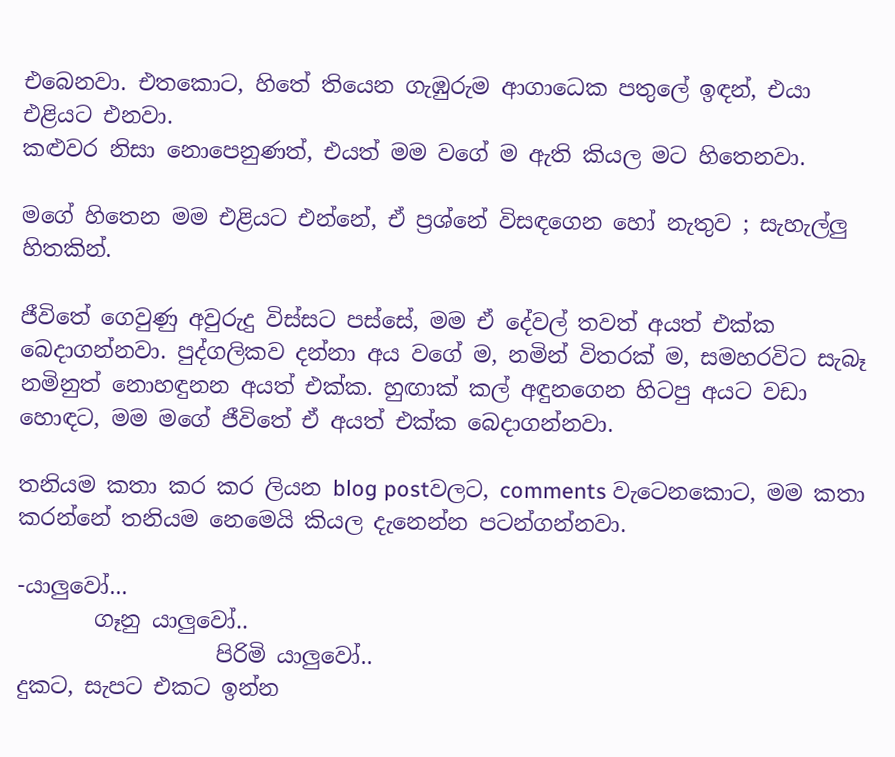එබෙනවා. එතකොට, හිතේ තියෙන ගැඹුරුම ආගාධෙක පතුලේ ඉඳන්, එයා එළියට එනවා.
කළුවර නිසා නොපෙනුණත්, එයත් මම වගේ ම ඇති කියල මට හිතෙනවා.

මගේ හිතෙන මම එළියට එන්නේ, ඒ ප්‍රශ්නේ විසඳගෙන හෝ නැතුව ; සැහැල්ලු හිතකින්.

ජීවිතේ ගෙවුණු අවුරුදු විස්සට පස්සේ, මම ඒ දේවල් තවත් අයත් එක්ක බෙදාගන්නවා. පුද්ගලිකව දන්නා අය වගේ ම, නමින් විතරක් ම, සමහරවිට සැබෑ නමිනුත් නොහඳුනන අයත් එක්ක. හුඟාක් කල් අඳුනගෙන හිටපු අයට වඩා හොඳට, මම මගේ ජීවිතේ ඒ අයත් එක්ක බෙදාගන්නවා.

තනියම කතා කර කර ලියන blog postවලට, comments වැටෙනකොට, මම කතා කරන්නේ තනියම නෙමෙයි කියල දැනෙන්න පටන්ගන්නවා.

-යාලුවෝ...
       ගෑනු යාලුවෝ..
                  පිරිමි යාලුවෝ..
දුකට, සැපට එකට ඉන්න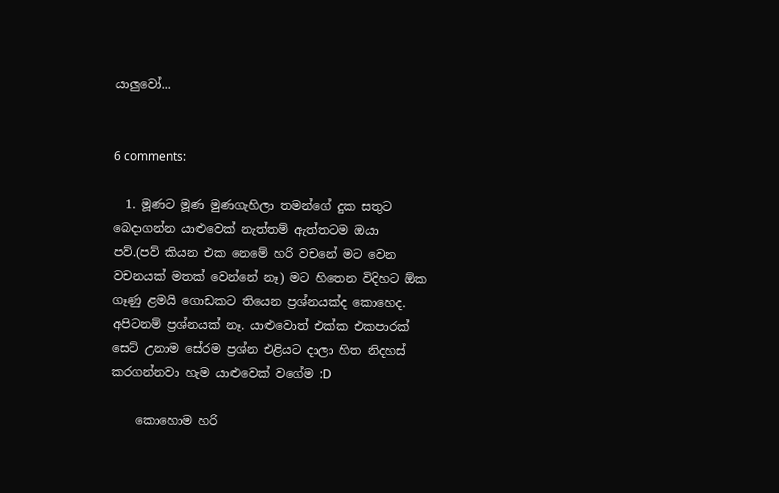යාලුවෝ...


6 comments:

  1. මූණට මූණ මුණගැහිලා තමන්ගේ දුක සතුට බෙදාගන්න යාළුවෙක් නැත්තම් ඇත්තටම ඔයා පව්.(පව් කියන එක නෙමේ හරි වචනේ මට වෙන වචනයක් මතක් වෙන්නේ නෑ) මට හිතෙන විදිහට ඕක ගෑණු ළමයි ගොඩකට තියෙන ප්‍රශ්නයක්ද කොහෙද. අපිටනම් ප්‍රශ්නයක් නෑ. යාළුවොත් එක්ක එකපාරක් සෙට් උනාම සේරම ප්‍රශ්න එළියට දාලා හිත නිදහස් කරගන්නවා හැම යාළුවෙක් වගේම :D

    කොහොම හරි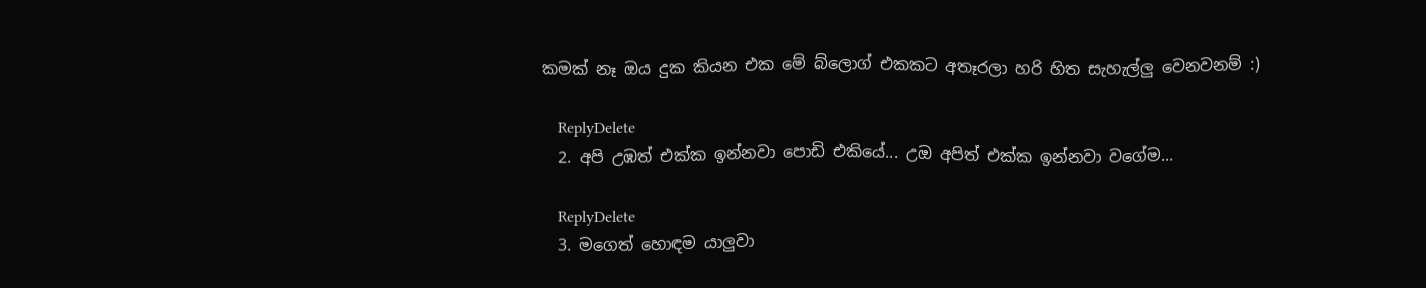කමක් නෑ ඔය දුක කියන එක මේ බ්ලොග් එකකට අතෑරලා හරි හිත සැහැල්ලු වෙනවනම් :)

    ReplyDelete
  2. අපි උඹත් එක්ක ඉන්නවා පොඩි එකියේ... උඔ අපිත් එක්ක ඉන්නවා වගේම...

    ReplyDelete
  3. මගෙත් හොඳම යාලුවා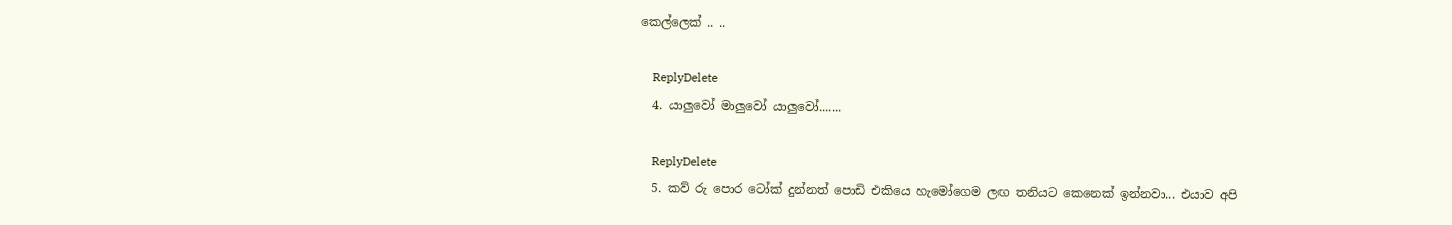කෙල්ලෙක් .. ..

    ReplyDelete
  4. යාලුවෝ මාලුවෝ යාලුවෝ.......

    ReplyDelete
  5. කව් රු පොර ටෝක් දුන්නත් පොඩි එකියෙ හැමෝගෙම ලඟ තනියට කෙනෙක් ඉන්නවා... එයාව අපි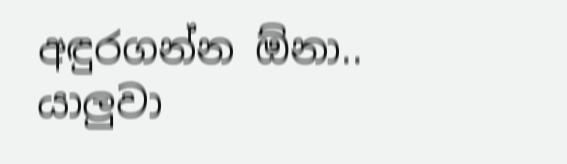අඳුරගන්න ඕනා.. යාලුවා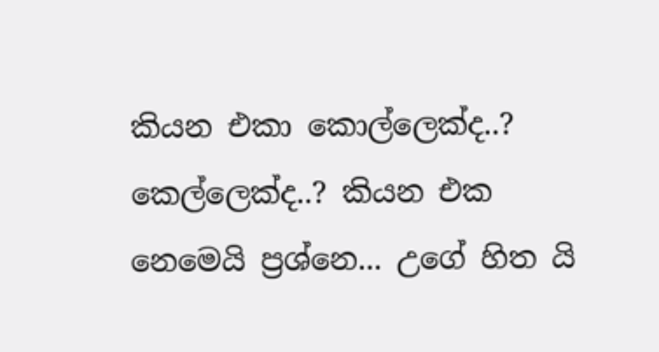කියන එකා කොල්ලෙක්ද..? කෙල්ලෙක්ද..? කියන එක නෙමෙයි ප්‍රශ්නෙ... උගේ හිත යි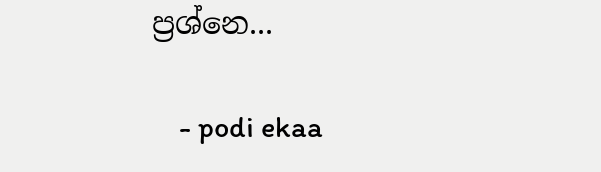ප්‍රශ්නෙ...

    - podi ekaa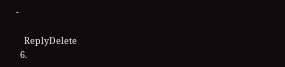-

    ReplyDelete
  6.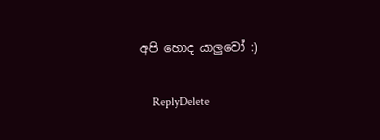අපි හොද යාලුවෝ :)

    ReplyDelete